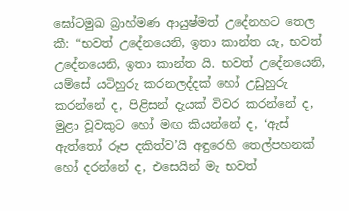ඝෝටමුඛ බ්‍රාහ්මණ ආයුෂ්මත් උදේනහට තෙල කී: “භවත් උදේනයෙනි, ඉතා කාන්ත යැ, භවත් උදේනයෙනි, ඉතා කාන්ත යි. භවත් උදේනයෙනි, යම්සේ යටිහුරු කරනලද්දක් හෝ උඩුහුරු කරන්නේ ද, පිළිසන් දැයක් විවර කරන්නේ ද, මුළා වූවකුට හෝ මඟ කියන්නේ ද, ‘ඇස් ඇත්තෝ රූප දකිත්ව’යි අඳුරෙහි තෙල්පහනක් හෝ දරන්නේ ද, එසෙයින් මැ භවත්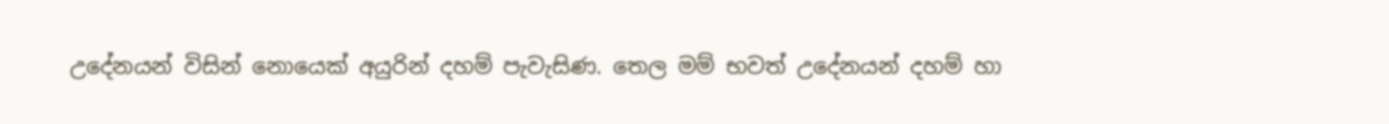උදේනයන් විසින් නොයෙක් අයුරින් දහම් පැවැසිණ. තෙල මම් භවත් උදේනයන් දහම් හා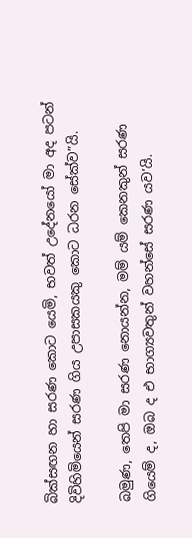බික්සඟන හා සරණ කොට යෙමි, භවත් උදේනයෝ මා අද පටන් දිවිහිමියෙන් සරණ ගිය උපාසකයකු කොට ධරන සේක්ව”යි.

බමුණ, තෙපි මා සරණ නොයන්න, මම් යම් කෙනකුන් සරණ ගියෙම් ද, ඔබ ද එ භාග්‍යවතුන් වහන්සේ සරණ යව’යි.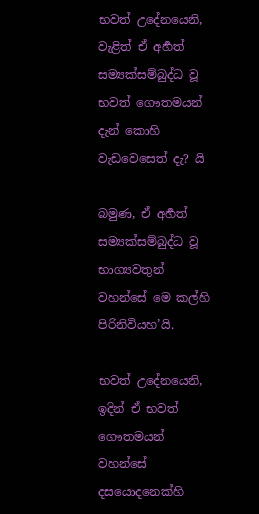භවත් උදේනයෙනි, වැළිත් ඒ අර්‍හත් සම්‍යක්සම්බුද්ධ වූ භවත් ගෞතමයන් දැන් කොහි වැඩවෙසෙත් දැ? යි

බමුණ, ඒ අර්‍හත් සම්‍යක්සම්බුද්ධ වූ භාග්‍යවතුන් වහන්සේ මෙ කල්හි පිරිනිවියහ’යි.

භවත් උදේනයෙනි, ඉදින් ඒ භවත් ගෞතමයන් වහන්සේ දසයොදනෙක්හි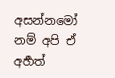අසන්නමෝ නම් අපි ඒ අර්‍හත්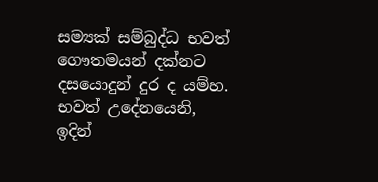සම්‍යක් සම්බුද්ධ භවත් ගෞතමයන් දක්නට දසයොදුන් දුර ද යම්හ. භවත් උදේනයෙනි, ඉදින්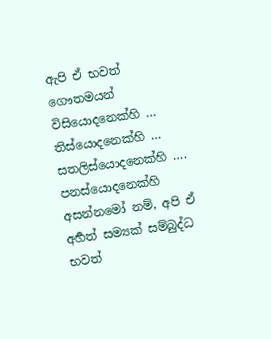ඇපි ඒ භවත් ගෞතමයන් විසියොදනෙක්හි … තිස්යොදනෙක්හි … සතලිස්යොදනෙක්හි …. පනස්යොදනෙක්හි අසන්නමෝ නම්, අපි ඒ අර්‍හත් සම්‍යක් සම්බුද්ධ භවත්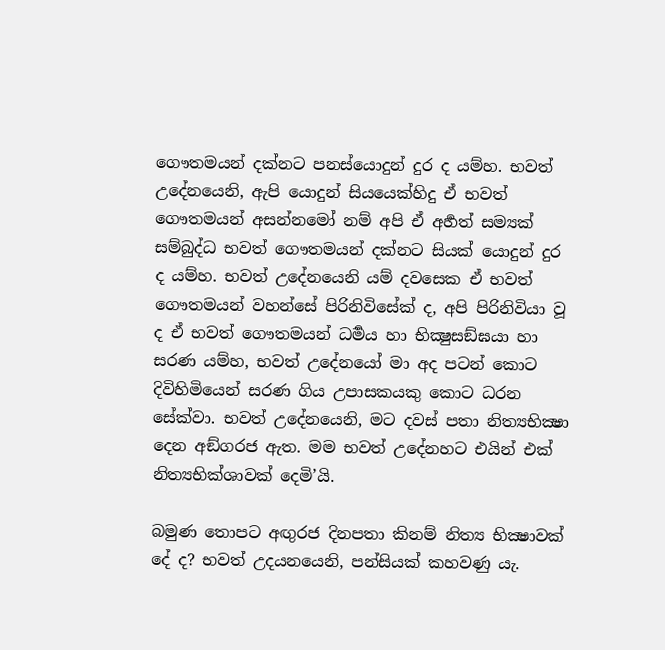ගෞතමයන් දක්නට පනස්යොදුන් දුර ද යම්හ. භවත් උදේනයෙනි, ඇපි යොදුන් සියයෙක්හිදු ඒ භවත් ගෞතමයන් අසන්නමෝ නම් අපි ඒ අර්‍හත් සම්‍යක් සම්බුද්ධ භවත් ගෞතමයන් දක්නට සියක් යොදුන් දුර ද යම්හ. භවත් උදේනයෙනි යම් දවසෙක ඒ භවත් ගෞතමයන් වහන්සේ පිරිනිවිසේක් ද, අපි පිරිනිවියා වූ ද ඒ භවත් ගෞතමයන් ධර්‍මය හා භික්‍ෂුසඞ්ඝයා හා සරණ යම්හ, භවත් උදේනයෝ මා අද පටන් කොට දිවිහිමියෙන් සරණ ගිය උපාසකයකු කොට ධරන සේක්වා. භවත් උදේනයෙනි, මට දවස් පතා නිත්‍යභික්‍ෂා දෙන අඞ්ගරජ ඇත. මම භවත් උදේනහට එයින් එක් නිත්‍යභික්ශාවක් දෙමි’යි.

බමුණ තොපට අඟුරජ දිනපතා කිනම් නිත්‍ය භික්‍ෂාවක් දේ ද? භවත් උදයනයෙනි, පන්සියක් කහවණු යැ.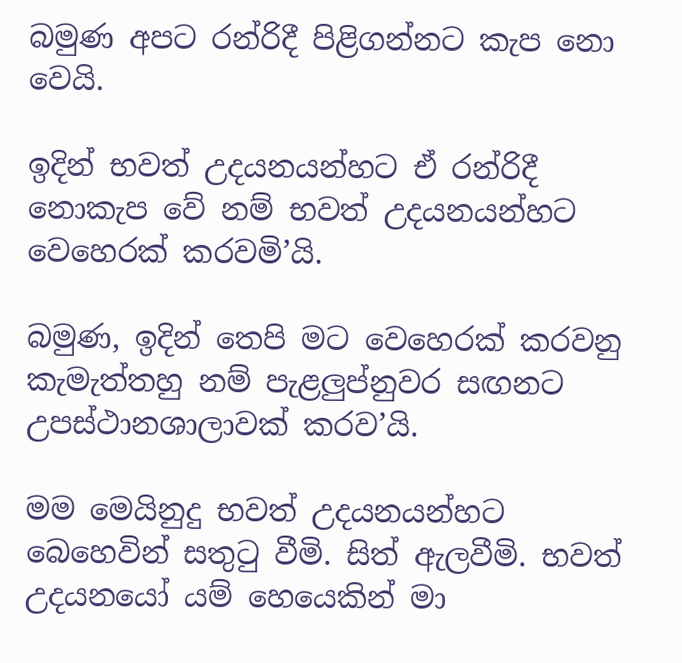බමුණ අපට රන්රිදී පිළිගන්නට කැප නො වෙයි.

ඉදින් භවත් උදයනයන්හට ඒ රන්රිදී නොකැප වේ නම් භවත් උදයනයන්හට වෙහෙරක් කරවමි’යි.

බමුණ, ඉදින් තෙපි මට වෙහෙරක් කරවනු කැමැත්තහු නම් පැළලුප්නුවර සඟනට උපස්ථානශාලාවක් කරව’යි.

මම මෙයිනුදු භවත් උදයනයන්හට බෙහෙවින් සතුටු වීමි. සිත් ඇලවීමි. භවත් උදයනයෝ යම් හෙයෙකින් මා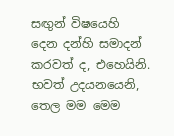සඟුන් විෂයෙහි දෙන දන්හි සමාදන් කරවත් ද, එහෙයිනි. භවත් උදයනයෙනි, තෙල මම මෙම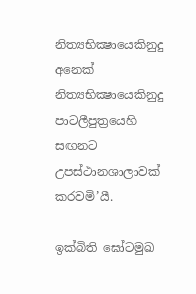නිත්‍යභික්‍ෂායෙකිනුදු අ‍නෙක් නිත්‍යභික්‍ෂායෙකිනුදු පාටලීපුත්‍රයෙහි සඟනට උපස්ථානශාලාවක් කරවමි’යී.

ඉක්බිති ඝෝටමුඛ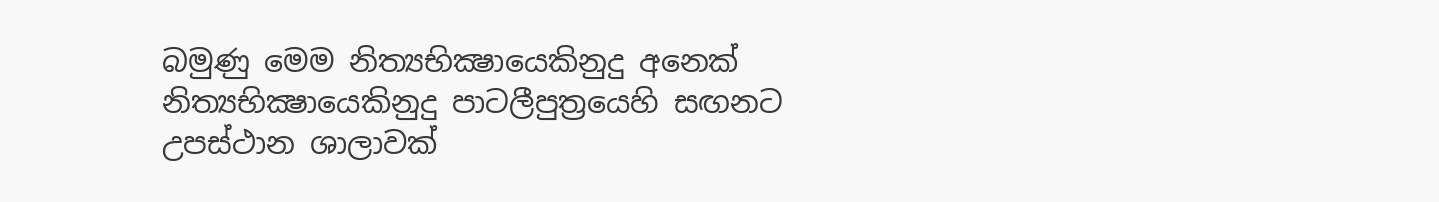බමුණු මෙම නිත්‍යභික්‍ෂායෙකිනුදු අ‍නෙක් නිත්‍යභික්‍ෂායෙකිනුදු පාටලීපුත්‍රයෙහි සඟනට උපස්ථාන ශාලාවක්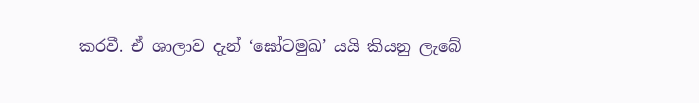කරවී. ඒ ශාලාව දැන් ‘ඝෝටමුඛ’ යයි කියනු ලැබේ